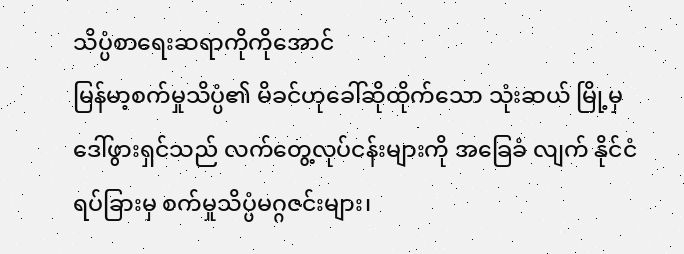သိပ္ပံစာရေးဆရာကိုကိုအောင်
မြန်မာ့စက်မှုသိပ္ပံ၏ မိခင်ဟုခေါ်ဆိုထိုက်သော သုံးဆယ် မြို့မှ ဒေါ်ဖွားရှင်သည် လက်တွေ့လုပ်ငန်းများကို အခြေခံ လျက် နိုင်ငံရပ်ခြားမှ စက်မှုသိပ္ပံမဂ္ဂဇင်းများ၊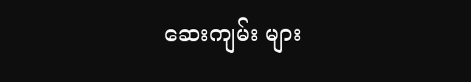ဆေးကျမ်း များ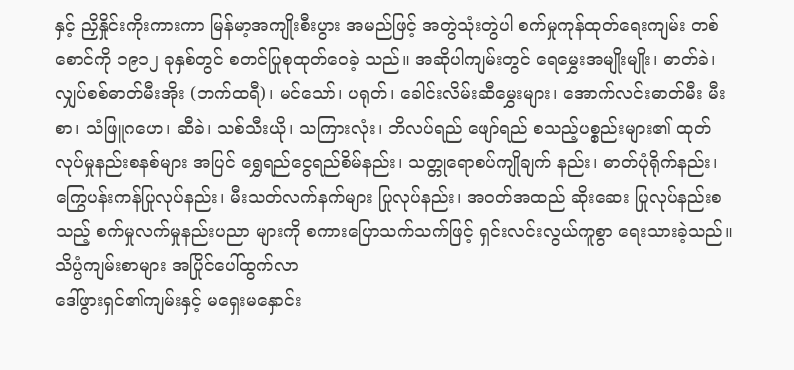နှင့် ညှိနှိုင်းကိုးကားကာ မြန်မာ့အကျိုးစီးပွား အမည်ဖြင့် အတွဲသုံးတွဲပါ စက်မှုကုန်ထုတ်ရေးကျမ်း တစ်စောင်ကို ၁၉၁၂ ခုနှစ်တွင် စတင်ပြုစုထုတ်ဝေခဲ့ သည်။ အဆိုပါကျမ်းတွင် ရေမွှေးအမျိုးမျိုး၊ ဓာတ်ခဲ၊ လျှပ်စစ်ဓာတ်မီးအိုး (ဘက်ထရီ)၊ မင်သော်၊ ပရုတ်၊ ခေါင်းလိမ်းဆီမွှေးများ၊ အောက်လင်းဓာတ်မီး မီးစာ၊ သံဖြူဂဟေ၊ ဆီခဲ၊ သစ်သီးယို၊ သကြားလုံး၊ ဘိလပ်ရည် ဖျော်ရည် စသည့်ပစ္စည်းများ၏ ထုတ်လုပ်မှုနည်းစနစ်များ အပြင် ရွှေရည်ငွေရည်စိမ်နည်း၊ သတ္တုရောစပ်ကျိုချက် နည်း၊ ဓာတ်ပုံရိုက်နည်း၊ ကြွေပန်းကန်ပြုလုပ်နည်း၊ မီးသတ်လက်နက်များ ပြုလုပ်နည်း၊ အဝတ်အထည် ဆိုးဆေး ပြုလုပ်နည်းစသည့် စက်မှုလက်မှုနည်းပညာ များကို စကားပြောသက်သက်ဖြင့် ရှင်းလင်းလွယ်ကူစွာ ရေးသားခဲ့သည်။
သိပ္ပံကျမ်းစာများ အပြိုင်ပေါ်ထွက်လာ
ဒေါ်ဖွားရှင်၏ကျမ်းနှင့် မရှေးမနှောင်း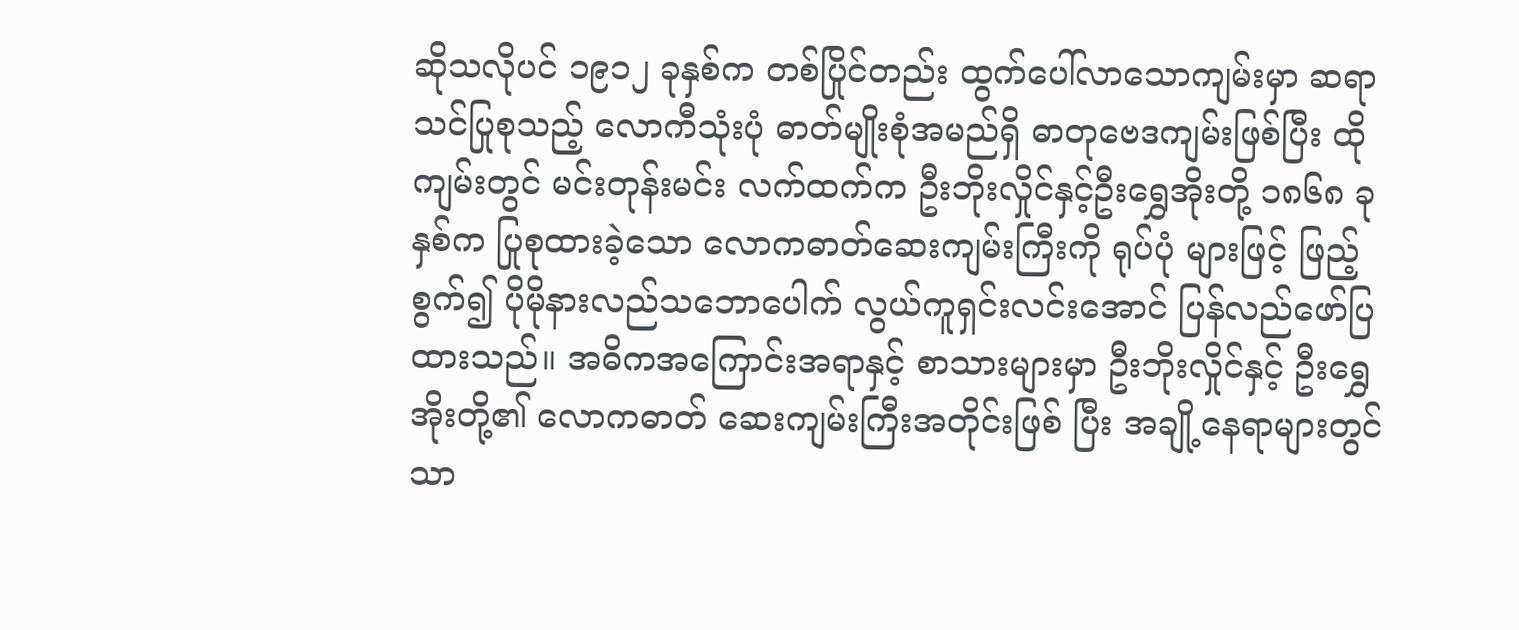ဆိုသလိုပင် ၁၉၁၂ ခုနှစ်က တစ်ပြိုင်တည်း ထွက်ပေါ်လာသောကျမ်းမှာ ဆရာသင်ပြုစုသည့် လောကီသုံးပုံ ဓာတ်မျိုးစုံအမည်ရှိ ဓာတုဗေဒကျမ်းဖြစ်ပြီး ထိုကျမ်းတွင် မင်းတုန်းမင်း လက်ထက်က ဦးဘိုးလှိုင်နှင့်ဦးရွှေအိုးတို့ ၁၈၆၈ ခုနှစ်က ပြုစုထားခဲ့သော လောကဓာတ်ဆေးကျမ်းကြီးကို ရုပ်ပုံ များဖြင့် ဖြည့်စွက်၍ ပိုမိုနားလည်သဘောပေါက် လွယ်ကူရှင်းလင်းအောင် ပြန်လည်ဖော်ပြထားသည်။ အဓိကအကြောင်းအရာနှင့် စာသားများမှာ ဦးဘိုးလှိုင်နှင့် ဦးရွှေအိုးတို့၏ လောကဓာတ် ဆေးကျမ်းကြီးအတိုင်းဖြစ် ပြီး အချို့နေရာများတွင်သာ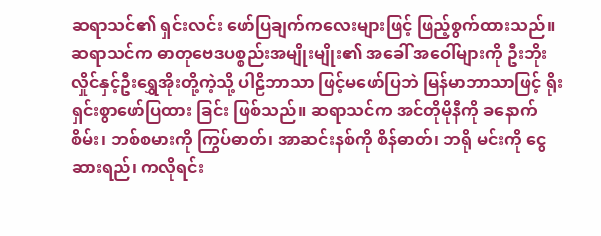ဆရာသင်၏ ရှင်းလင်း ဖော်ပြချက်ကလေးများဖြင့် ဖြည့်စွက်ထားသည်။
ဆရာသင်က ဓာတုဗေဒပစ္စည်းအမျိုးမျိုး၏ အခေါ် အဝေါ်များကို ဦးဘိုးလှိုင်နှင့်ဦးရွှေအိုးတို့ကဲ့သို့ ပါဠိဘာသာ ဖြင့်မဖော်ပြဘဲ မြန်မာဘာသာဖြင့် ရိုးရှင်းစွာဖော်ပြထား ခြင်း ဖြစ်သည်။ ဆရာသင်က အင်တိုမိုနီကို ခနောက်စိမ်း၊ ဘစ်စမားကို ကြွပ်ဓာတ်၊ အာဆင်းနစ်ကို စိန်ဓာတ်၊ ဘရို မင်းကို ငွေဆားရည်၊ ကလိုရင်း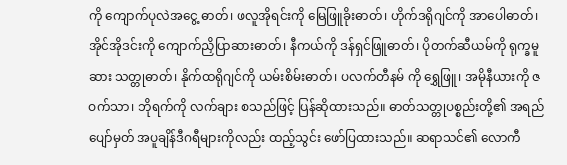ကို ကျောက်ပုလဲအငွေ့ ဓာတ်၊ ဖလူအိုရင်းကို မြေဖြူခိုးဓာတ်၊ ဟိုက်ဒရိုဂျင်ကို အာပေါဓာတ်၊ အိုင်အိုဒင်းကို ကျောက်ညှိပြာဆားဓာတ်၊ နီကယ်ကို ဒန်ရှင်ဖြူဓာတ်၊ ပိုတက်ဆီယမ်ကို ရုက္ခမူဆား သတ္တုဓာတ်၊ နိုက်ထရိုဂျင်ကို ယမ်းစိမ်းဓာတ်၊ ပလက်တီနမ် ကို ရွှေဖြူ၊ အမိုနီယားကို ဇဝက်သာ၊ ဘိုရက်ကို လက်ချား စသည်ဖြင့် ပြန်ဆိုထားသည်။ ဓာတ်သတ္တုပစ္စည်းတို့၏ အရည်ပျော်မှတ် အပူချိန်ဒီဂရီများကိုလည်း ထည့်သွင်း ဖော်ပြထားသည်။ ဆရာသင်၏ လောကီ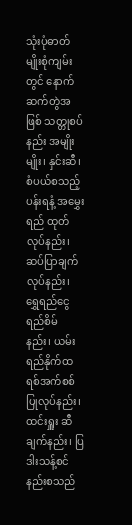သုံးပုံဓာတ်မျိုးစုံကျမ်းတွင် နောက်ဆက်တွဲအဖြစ် သတ္တုစပ်နည်း အမျိုးမျိုး၊ နှင်းဆီ၊ စံပယ်စသည့် ပန်းရနံ့ အမွှေးရည် ထုတ်လုပ်နည်း၊ ဆပ်ပြာချက်လုပ်နည်း၊ ရွှေရည်ငွေရည်စိမ် နည်း၊ ယမ်းရည်နိုက်ထရစ်အက်စစ် ပြုလုပ်နည်း၊ ထင်းရှူး ဆီချက်နည်း၊ ပြဒါးသန့်စင်နည်းစသည်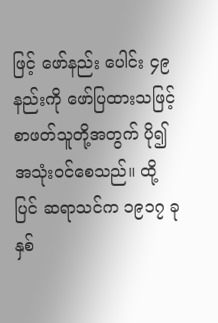ဖြင့် ဖော်နည်း ပေါင်း ၄၉ နည်းကို ဖော်ပြထားသဖြင့် စာဖတ်သူတို့အတွက် ပို၍အသုံးဝင်စေသည်။ ထို့ပြင် ဆရာသင်က ၁၉၁၇ ခုနှစ်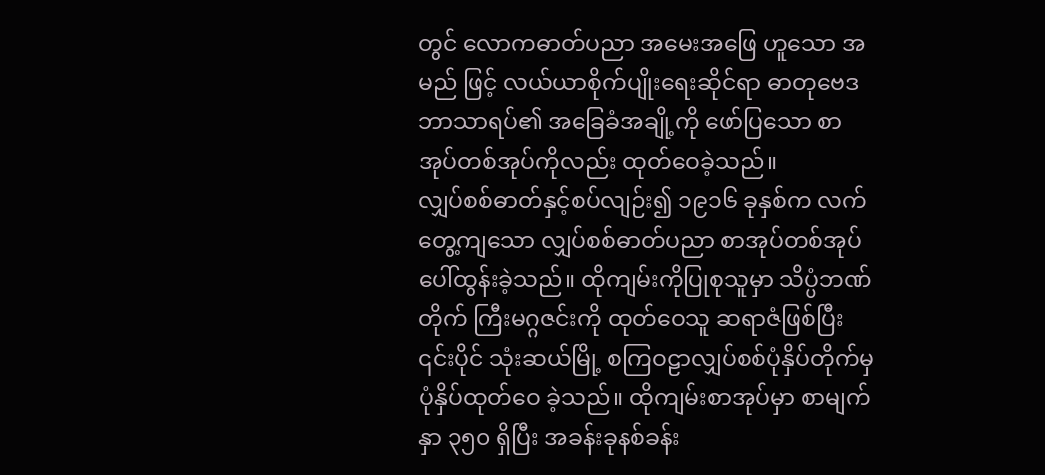တွင် လောကဓာတ်ပညာ အမေးအဖြေ ဟူသော အမည် ဖြင့် လယ်ယာစိုက်ပျိုးရေးဆိုင်ရာ ဓာတုဗေဒဘာသာရပ်၏ အခြေခံအချို့ကို ဖော်ပြသော စာအုပ်တစ်အုပ်ကိုလည်း ထုတ်ဝေခဲ့သည်။
လျှပ်စစ်ဓာတ်နှင့်စပ်လျဉ်း၍ ၁၉၁၆ ခုနှစ်က လက်တွေ့ကျသော လျှပ်စစ်ဓာတ်ပညာ စာအုပ်တစ်အုပ် ပေါ်ထွန်းခဲ့သည်။ ထိုကျမ်းကိုပြုစုသူမှာ သိပ္ပံဘဏ်တိုက် ကြီးမဂ္ဂဇင်းကို ထုတ်ဝေသူ ဆရာဇံဖြစ်ပြီး ၎င်းပိုင် သုံးဆယ်မြို့ စကြဝဠာလျှပ်စစ်ပုံနှိပ်တိုက်မှ ပုံနှိပ်ထုတ်ဝေ ခဲ့သည်။ ထိုကျမ်းစာအုပ်မှာ စာမျက်နှာ ၃၅၀ ရှိပြီး အခန်းခုနစ်ခန်း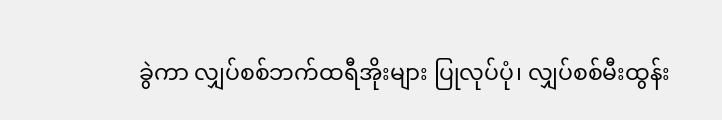ခွဲကာ လျှပ်စစ်ဘက်ထရီအိုးများ ပြုလုပ်ပုံ၊ လျှပ်စစ်မီးထွန်း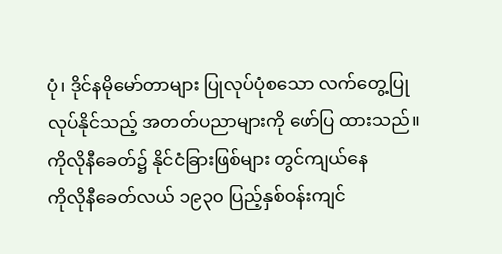ပုံ၊ ဒိုင်နမိုမော်တာများ ပြုလုပ်ပုံစသော လက်တွေ့ပြုလုပ်နိုင်သည့် အတတ်ပညာများကို ဖော်ပြ ထားသည်။
ကိုလိုနီခေတ်၌ နိုင်ငံခြားဖြစ်များ တွင်ကျယ်နေ
ကိုလိုနီခေတ်လယ် ၁၉၃၀ ပြည့်နှစ်ဝန်းကျင်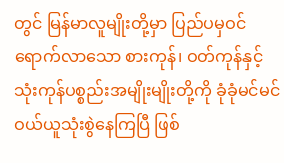တွင် မြန်မာလူမျိုးတို့မှာ ပြည်ပမှဝင်ရောက်လာသော စားကုန်၊ ဝတ်ကုန်နှင့် သုံးကုန်ပစ္စည်းအမျိုးမျိုးတို့ကို ခုံခုံမင်မင် ဝယ်ယူသုံးစွဲနေကြပြီ ဖြစ်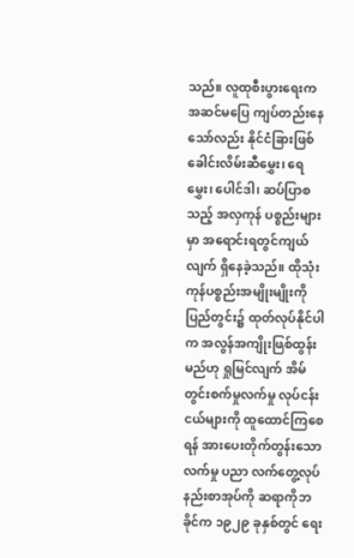သည်။ လူထုစီးပွားရေးက အဆင်မပြေ ကျပ်တည်းနေသော်လည်း နိုင်ငံခြားဖြစ် ခေါင်းလိမ်းဆီမွှေး၊ ရေမွှေး၊ ပေါင်ဒါ၊ ဆပ်ပြာစသည့် အလှကုန် ပစ္စည်းများမှာ အရောင်းရတွင်ကျယ်လျက် ရှိနေခဲ့သည်။ ထိုသုံးကုန်ပစ္စည်းအမျိုးမျိုးကို ပြည်တွင်း၌ ထုတ်လုပ်နိုင်ပါက အလွန်အကျိုးဖြစ်ထွန်းမည်ဟု ရှုမြင်လျက် အိမ်တွင်းစက်မှုလက်မှု လုပ်ငန်းငယ်များကို ထူထောင်ကြစေရန် အားပေးတိုက်တွန်းသော လက်မှု ပညာ လက်တွေ့လုပ်နည်းစာအုပ်ကို ဆရာကိုဘခိုင်က ၁၉၂၉ ခုနှစ်တွင် ရေး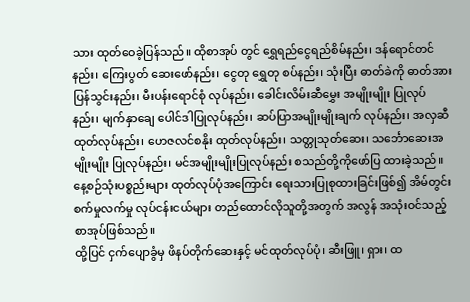သား ထုတ်ဝေခဲ့ပြန်သည်။ ထိုစာအုပ် တွင် ရွှေရည်ငွေရည်စိမ်နည်း၊ ဒန်ရောင်တင်နည်း၊ ကြေးပွတ် ဆေးဖော်နည်း၊ ငွေတု ရွှေတု စပ်နည်း၊ သုံးပြီး ဓာတ်ခဲကို ဓာတ်အားပြန်သွင်းနည်း၊ မီးပန်းရောင်စုံ လုပ်နည်း၊ ခေါင်းလိမ်းဆီမွှေး အမျိုးမျိုး ပြုလုပ်နည်း၊ မျက်နှာချေ ပေါင်ဒါပြုလုပ်နည်း၊ ဆပ်ပြာအမျိုးမျိုးချက် လုပ်နည်း၊ အလှဆီထုတ်လုပ်နည်း၊ ဟေဇလင်စနိုး ထုတ်လုပ်နည်း၊ သတ္တုသုတ်ဆေး၊ သင်္ဘောဆေးအမျိုးမျိုး ပြုလုပ်နည်း၊ မင်အမျိုးမျိုးပြုလုပ်နည်း စသည်တို့ကိုဖော်ပြ ထားခဲ့သည်။ နေ့စဉ်သုံးပစ္စည်းများ ထုတ်လုပ်ပုံအကြောင်း ရေးသားပြုစုထားခြင်းဖြစ်၍ အိမ်တွင်း စက်မှုလက်မှု လုပ်ငန်းငယ်များ တည်ထောင်လိုသူတို့အတွက် အလွန် အသုံးဝင်သည့် စာအုပ်ဖြစ်သည်။
ထို့ပြင် ငှက်ပျောခွံမှ ဖိနပ်တိုက်ဆေးနှင့် မင်ထုတ်လုပ်ပုံ၊ ဆီးဖြူ၊ ရှား၊ ထ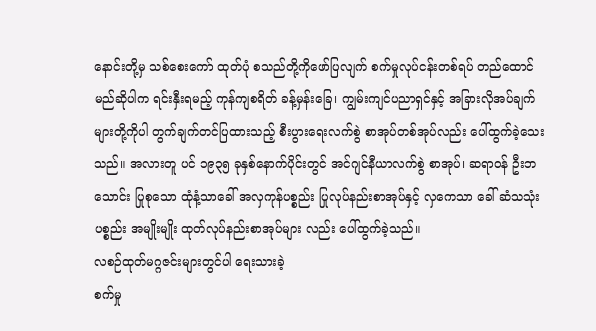နောင်းတို့မှ သစ်စေးကော် ထုတ်ပုံ စသည်တို့ကိုဖော်ပြလျက် စက်မှုလုပ်ငန်းတစ်ရပ် တည်ထောင်မည်ဆိုပါက ရင်းနှီးရမည့် ကုန်ကျစရိတ် ခန့်မှန်းခြေ၊ ကျွမ်းကျင်ပညာရှင်နှင့် အခြားလိုအပ်ချက် များတို့ကိုပါ တွက်ချက်တင်ပြထားသည့် စီးပွားရေးလက်စွဲ စာအုပ်တစ်အုပ်လည်း ပေါ်ထွက်ခဲ့သေးသည်။ အလားတူ ပင် ၁၉၃၅ ခုနှစ်နောက်ပိုင်းတွင် အင်ဂျင်နီယာလက်စွဲ စာအုပ်၊ ဆရာဝန် ဦးဘသောင်း ပြုစုသော ထုံနံ့သာခေါ် အလှကုန်ပစ္စည်း ပြုလုပ်နည်းစာအုပ်နှင့် လှကေသာ ခေါ် ဆံသသုံးပစ္စည်း အမျိုးမျိုး ထုတ်လုပ်နည်းစာအုပ်များ လည်း ပေါ်ထွက်ခဲ့သည်။
လစဉ်ထုတ်မဂ္ဂဇင်းများတွင်ပါ ရေးသားခဲ့
စက်မှု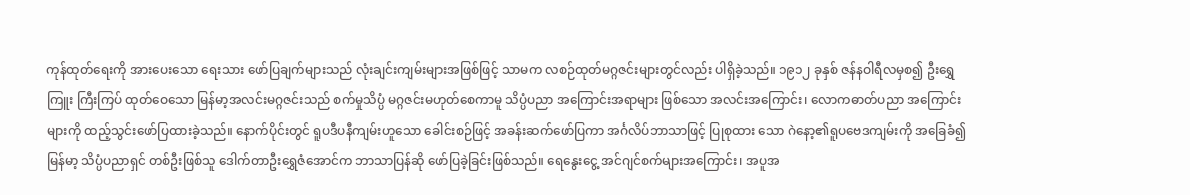ကုန်ထုတ်ရေးကို အားပေးသော ရေးသား ဖော်ပြချက်များသည် လုံးချင်းကျမ်းများအဖြစ်ဖြင့် သာမက လစဉ်ထုတ်မဂ္ဂဇင်းများတွင်လည်း ပါရှိခဲ့သည်။ ၁၉၁၂ ခုနှစ် ဇန်နဝါရီလမှစ၍ ဦးရွှေကြူး ကြီးကြပ် ထုတ်ဝေသော မြန်မာ့အလင်းမဂ္ဂဇင်းသည် စက်မှုသိပ္ပံ မဂ္ဂဇင်းမဟုတ်စေကာမူ သိပ္ပံပညာ အကြောင်းအရာများ ဖြစ်သော အလင်းအကြောင်း၊ လောကဓာတ်ပညာ အကြောင်းများကို ထည့်သွင်းဖော်ပြထားခဲ့သည်။ နောက်ပိုင်းတွင် ရူပဒီပနီကျမ်းဟူသော ခေါင်းစဉ်ဖြင့် အခန်းဆက်ဖော်ပြကာ အင်္ဂလိပ်ဘာသာဖြင့် ပြုစုထား သော ဂဲနော့၏ရူပဗေဒကျမ်းကို အခြေခံ၍ မြန်မာ့ သိပ္ပံပညာရှင် တစ်ဦးဖြစ်သူ ဒေါက်တာဦးရွှေဇံအောင်က ဘာသာပြန်ဆို ဖော်ပြခဲ့ခြင်းဖြစ်သည်။ ရေနွေးငွေ့ အင်ဂျင်စက်များအကြောင်း၊ အပူအ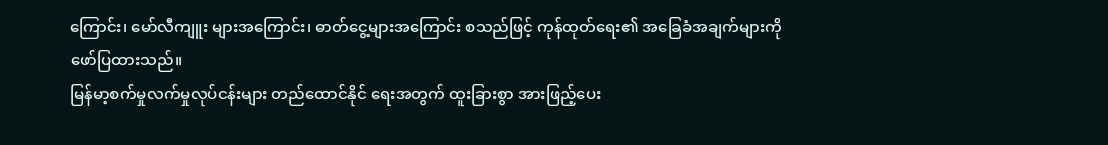ကြောင်း၊ မော်လီကျူး များအကြောင်း၊ ဓာတ်ငွေ့များအကြောင်း စသည်ဖြင့် ကုန်ထုတ်ရေး၏ အခြေခံအချက်များကို ဖော်ပြထားသည်။
မြန်မာ့စက်မှုလက်မှုလုပ်ငန်းများ တည်ထောင်နိုင် ရေးအတွက် ထူးခြားစွာ အားဖြည့်ပေး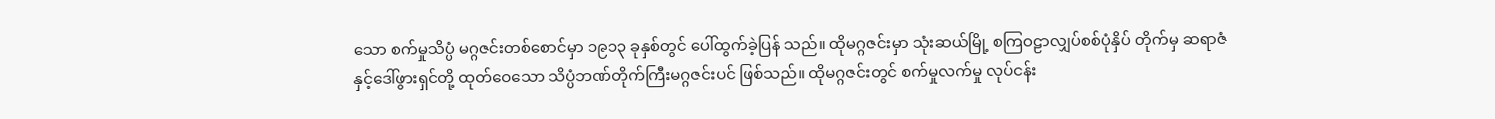သော စက်မှုသိပ္ပံ မဂ္ဂဇင်းတစ်စောင်မှာ ၁၉၁၃ ခုနှစ်တွင် ပေါ်ထွက်ခဲ့ပြန် သည်။ ထိုမဂ္ဂဇင်းမှာ သုံးဆယ်မြို့ စကြဝဠာလျှပ်စစ်ပုံနှိပ် တိုက်မှ ဆရာဇံနှင့်ဒေါ်ဖွားရှင်တို့ ထုတ်ဝေသော သိပ္ပံဘဏ်တိုက်ကြီးမဂ္ဂဇင်းပင် ဖြစ်သည်။ ထိုမဂ္ဂဇင်းတွင် စက်မှုလက်မှု လုပ်ငန်း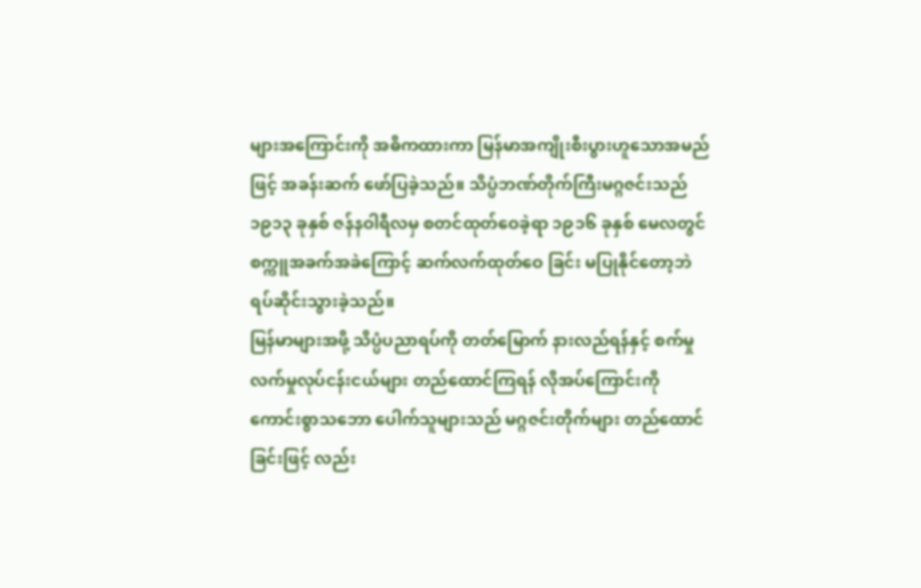များအကြောင်းကို အဓိကထားကာ မြန်မာအကျိုးစီးပွားဟူသောအမည်ဖြင့် အခန်းဆက် ဖော်ပြခဲ့သည်။ သိပ္ပံဘဏ်တိုက်ကြီးမဂ္ဂဇင်းသည် ၁၉၁၃ ခုနှစ် ဇန်နဝါရီလမှ စတင်ထုတ်ဝေခဲ့ရာ ၁၉၁၆ ခုနှစ် မေလတွင် စက္ကူအခက်အခဲကြောင့် ဆက်လက်ထုတ်ဝေ ခြင်း မပြုနိုင်တော့ဘဲ ရပ်ဆိုင်းသွားခဲ့သည်။
မြန်မာများအဖို့ သိပ္ပံပညာရပ်ကို တတ်မြောက် နားလည်ရန်နှင့် စက်မှုလက်မှုလုပ်ငန်းငယ်များ တည်ထောင်ကြရန် လိုအပ်ကြောင်းကို ကောင်းစွာသဘော ပေါက်သူများသည် မဂ္ဂဇင်းတိုက်များ တည်ထောင်ခြင်းဖြင့် လည်း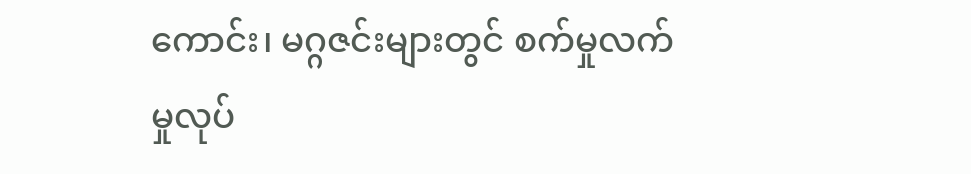ကောင်း၊ မဂ္ဂဇင်းများတွင် စက်မှုလက်မှုလုပ်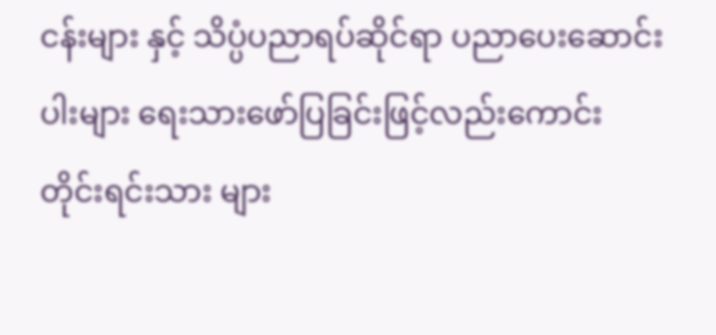ငန်းများ နှင့် သိပ္ပံပညာရပ်ဆိုင်ရာ ပညာပေးဆောင်းပါးများ ရေးသားဖော်ပြခြင်းဖြင့်လည်းကောင်း တိုင်းရင်းသား များ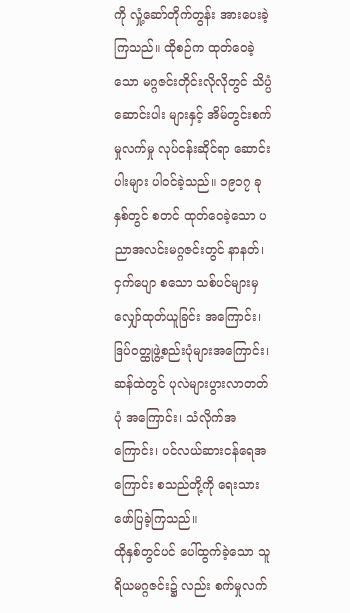ကို လှုံ့ဆော်တိုက်တွန်း အားပေးခဲ့ကြသည်။ ထိုစဉ်က ထုတ်ဝေခဲ့သော မဂ္ဂဇင်းတိုင်းလိုလိုတွင် သိပ္ပံဆောင်းပါး များနှင့် အိမ်တွင်းစက်မှုလက်မှု လုပ်ငန်းဆိုင်ရာ ဆောင်းပါးများ ပါဝင်ခဲ့သည်။ ၁၉၁၇ ခုနှစ်တွင် စတင် ထုတ်ဝေခဲ့သော ပညာအလင်းမဂ္ဂဇင်းတွင် နာနတ်၊ ငှက်ပျော စသော သစ်ပင်များမှ လျှော်ထုတ်ယူခြင်း အကြောင်း၊ ဒြပ်ဝတ္ထုဖွဲ့စည်းပုံများအကြောင်း၊ ဆန်ထဲတွင် ပုလဲများပွားလာတတ်ပုံ အကြောင်း၊ သံလိုက်အကြောင်း၊ ပင်လယ်ဆားငန်ရေအကြောင်း စသည်တို့ကို ရေးသား ဖော်ပြခဲ့ကြသည်။
ထိုနှစ်တွင်ပင် ပေါ်ထွက်ခဲ့သော သူရိယမဂ္ဂဇင်း၌ လည်း စက်မှုလက်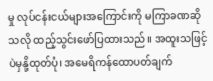မှု လုပ်ငန်းငယ်များအကြောင်းကို မကြာခဏဆိုသလို ထည့်သွင်းဖော်ပြထားသည်။ အထူးသဖြင့် ပဲမှနို့ထုတ်ပုံ၊ အမေရိကန်ထောပတ်ချက်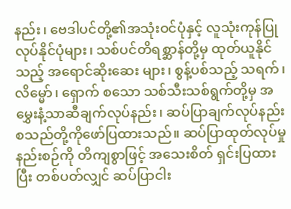နည်း၊ ဗေဒါပင်တို့၏အသုံးဝင်ပုံနှင့် လူသုံးကုန်ပြုလုပ်နိုင်ပုံများ၊ သစ်ပင်တိရစ္ဆာန်တို့မှ ထုတ်ယူနိုင်သည့် အရောင်ဆိုးဆေး များ၊ စွန့်ပစ်သည့် သရက်၊ လိမ္မော်၊ ရှောက် စသော သစ်သီးသစ်ရွက်တို့မှ အမွှေးနံ့သာဆီချက်လုပ်နည်း၊ ဆပ်ပြာချက်လုပ်နည်း စသည်တို့ကိုဖော်ပြထားသည်။ ဆပ်ပြာထုတ်လုပ်မှုနည်းစဉ်ကို တိကျစွာဖြင့် အသေးစိတ် ရှင်းပြထားပြီး တစ်ပတ်လျှင် ဆပ်ပြာငါး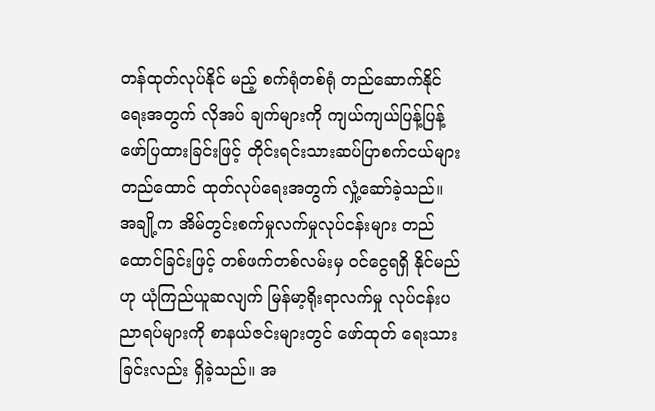တန်ထုတ်လုပ်နိုင် မည့် စက်ရုံတစ်ရုံ တည်ဆောက်နိုင်ရေးအတွက် လိုအပ် ချက်များကို ကျယ်ကျယ်ပြန့်ပြန့် ဖော်ပြထားခြင်းဖြင့် တိုင်းရင်းသားဆပ်ပြာစက်ငယ်များ တည်ထောင် ထုတ်လုပ်ရေးအတွက် လှုံ့ဆော်ခဲ့သည်။
အချို့က အိမ်တွင်းစက်မှုလက်မှုလုပ်ငန်းများ တည်ထောင်ခြင်းဖြင့် တစ်ဖက်တစ်လမ်းမှ ဝင်ငွေရရှိ နိုင်မည်ဟု ယုံကြည်ယူဆလျက် မြန်မာ့ရိုးရာလက်မှု လုပ်ငန်းပညာရပ်များကို စာနယ်ဇင်းများတွင် ဖော်ထုတ် ရေးသားခြင်းလည်း ရှိခဲ့သည်။ အ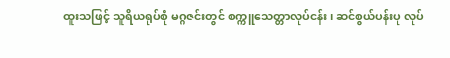ထူးသဖြင့် သူရိယရုပ်စုံ မဂ္ဂဇင်းတွင် စက္ကူသေတ္တာလုပ်ငန်း၊ ဆင်စွယ်ပန်းပု လုပ်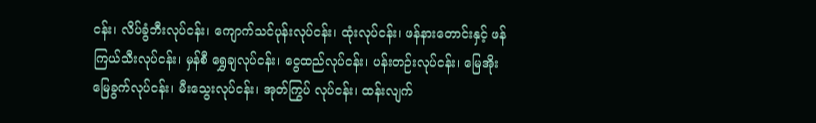ငန်း၊ လိပ်ခွံဘီးလုပ်ငန်း၊ ကျောက်သင်ပုန်းလုပ်ငန်း၊ ထုံးလုပ်ငန်း၊ ဖန်နားတောင်းနှင့် ဖန်ကြယ်သီးလုပ်ငန်း၊ မှန်စီ ရွှေချလုပ်ငန်း၊ ငွေထည်လုပ်ငန်း၊ ပန်းတဉ်းလုပ်ငန်း၊ မြေအိုးမြေခွက်လုပ်ငန်း၊ မီးသွေးလုပ်ငန်း၊ အုတ်ကြွပ် လုပ်ငန်း၊ ထန်းလျက်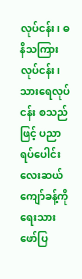လုပ်ငန်း၊ ဓနိသကြားလုပ်ငန်း၊ သားရေလုပ်ငန်း စသည်ဖြင့် ပညာရပ်ပေါင်းလေးဆယ် ကျော်ခန့်ကို ရေးသားဖော်ပြ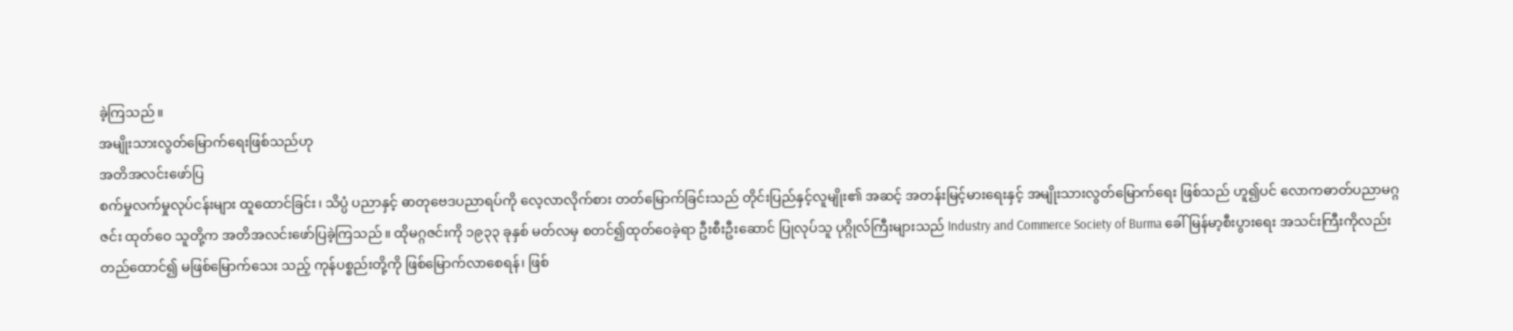ခဲ့ကြသည်။
အမျိုးသားလွတ်မြောက်ရေးဖြစ်သည်ဟု
အတိအလင်းဖော်ပြ
စက်မှုလက်မှုလုပ်ငန်းများ ထူထောင်ခြင်း၊ သိပ္ပံ ပညာနှင့် ဓာတုဗေဒပညာရပ်ကို လေ့လာလိုက်စား တတ်မြောက်ခြင်းသည် တိုင်းပြည်နှင့်လူမျိုး၏ အဆင့် အတန်းမြင့်မားရေးနှင့် အမျိုးသားလွတ်မြောက်ရေး ဖြစ်သည် ဟူ၍ပင် လောကဓာတ်ပညာမဂ္ဂဇင်း ထုတ်ဝေ သူတို့က အတိအလင်းဖော်ပြခဲ့ကြသည်။ ထိုမဂ္ဂဇင်းကို ၁၉၃၃ ခုနှစ် မတ်လမှ စတင်၍ထုတ်ဝေခဲ့ရာ ဦးစီးဦးဆောင် ပြုလုပ်သူ ပုဂ္ဂိုလ်ကြီးများသည် Industry and Commerce Society of Burma ခေါ် မြန်မာ့စီးပွားရေး အသင်းကြီးကိုလည်း တည်ထောင်၍ မဖြစ်မြောက်သေး သည့် ကုန်ပစ္စည်းတို့ကို ဖြစ်မြောက်လာစေရန်၊ ဖြစ်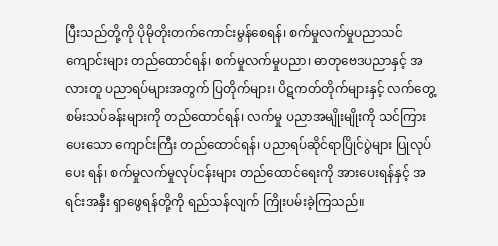ပြီးသည်တို့ကို ပိုမိုတိုးတက်ကောင်းမွန်စေရန်၊ စက်မှုလက်မှုပညာသင်ကျောင်းများ တည်ထောင်ရန်၊ စက်မှုလက်မှုပညာ၊ ဓာတုဗေဒပညာနှင့် အလားတူ ပညာရပ်များအတွက် ပြတိုက်များ၊ ပိဋကတ်တိုက်များနှင့် လက်တွေ့စမ်းသပ်ခန်းများကို တည်ထောင်ရန်၊ လက်မှု ပညာအမျိုးမျိုးကို သင်ကြားပေးသော ကျောင်းကြီး တည်ထောင်ရန်၊ ပညာရပ်ဆိုင်ရာပြိုင်ပွဲများ ပြုလုပ်ပေး ရန်၊ စက်မှုလက်မှုလုပ်ငန်းများ တည်ထောင်ရေးကို အားပေးရန်နှင့် အရင်းအနှီး ရှာဖွေရန်တို့ကို ရည်သန်လျက် ကြိုးပမ်းခဲ့ကြသည်။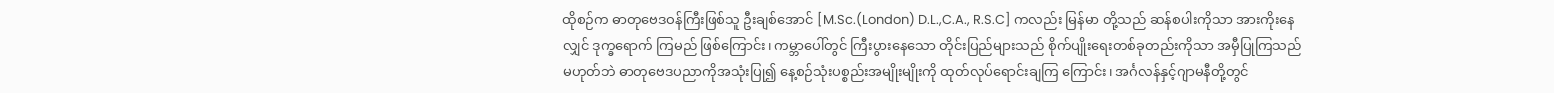ထိုစဉ်က ဓာတုဗေဒဝန်ကြီးဖြစ်သူ ဦးချစ်အောင် [M.Sc.(London) D.L.,C.A., R.S.C] ကလည်း မြန်မာ တို့သည် ဆန်စပါးကိုသာ အားကိုးနေလျှင် ဒုက္ခရောက် ကြမည် ဖြစ်ကြောင်း၊ ကမ္ဘာပေါ်တွင် ကြီးပွားနေသော တိုင်းပြည်များသည် စိုက်ပျိုးရေးတစ်ခုတည်းကိုသာ အမှီပြုကြသည်မဟုတ်ဘဲ ဓာတုဗေဒပညာကိုအသုံးပြု၍ နေ့စဉ်သုံးပစ္စည်းအမျိုးမျိုးကို ထုတ်လုပ်ရောင်းချကြ ကြောင်း၊ အင်္ဂလန်နှင့်ဂျာမနီတို့တွင်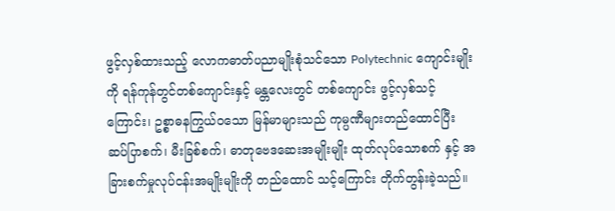ဖွင့်လှစ်ထားသည့် လောကဓာတ်ပညာမျိုးစုံသင်သော Polytechnic ကျောင်းမျိုးကို ရန်ကုန်တွင်တစ်ကျောင်းနှင့် မန္တလေးတွင် တစ်ကျောင်း ဖွင့်လှစ်သင့်ကြောင်း၊ ဥစ္စာဓနကြွယ်ဝသော မြန်မာများသည် ကုမ္ပဏီများတည်ထောင်ပြီး ဆပ်ပြာစက်၊ မီးခြစ်စက်၊ ဓာတုဗေဒဆေးအမျိုးမျိုး ထုတ်လုပ်သောစက် နှင့် အခြားစက်မှုလုပ်ငန်းအမျိုးမျိုးကို တည်ထောင် သင့်ကြောင်း တိုက်တွန်းခဲ့သည်။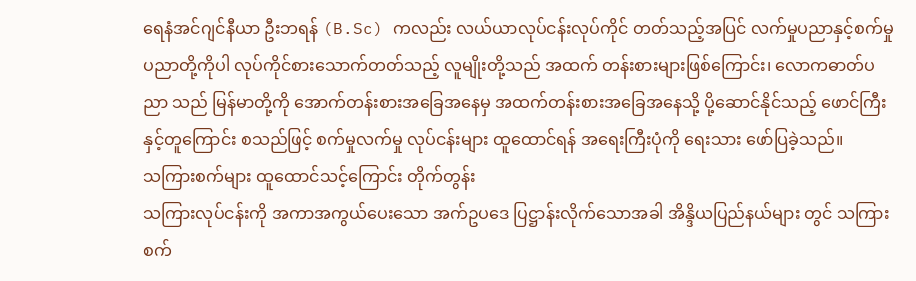ရေနံအင်ဂျင်နီယာ ဦးဘရန် (B.Sc) ကလည်း လယ်ယာလုပ်ငန်းလုပ်ကိုင် တတ်သည့်အပြင် လက်မှုပညာနှင့်စက်မှုပညာတို့ကိုပါ လုပ်ကိုင်စားသောက်တတ်သည့် လူမျိုးတို့သည် အထက် တန်းစားများဖြစ်ကြောင်း၊ လောကဓာတ်ပညာ သည် မြန်မာတို့ကို အောက်တန်းစားအခြေအနေမှ အထက်တန်းစားအခြေအနေသို့ ပို့ဆောင်နိုင်သည့် ဖောင်ကြီးနှင့်တူကြောင်း စသည်ဖြင့် စက်မှုလက်မှု လုပ်ငန်းများ ထူထောင်ရန် အရေးကြီးပုံကို ရေးသား ဖော်ပြခဲ့သည်။
သကြားစက်များ ထူထောင်သင့်ကြောင်း တိုက်တွန်း
သကြားလုပ်ငန်းကို အကာအကွယ်ပေးသော အက်ဥပဒေ ပြဋ္ဌာန်းလိုက်သောအခါ အိန္ဒိယပြည်နယ်များ တွင် သကြားစက်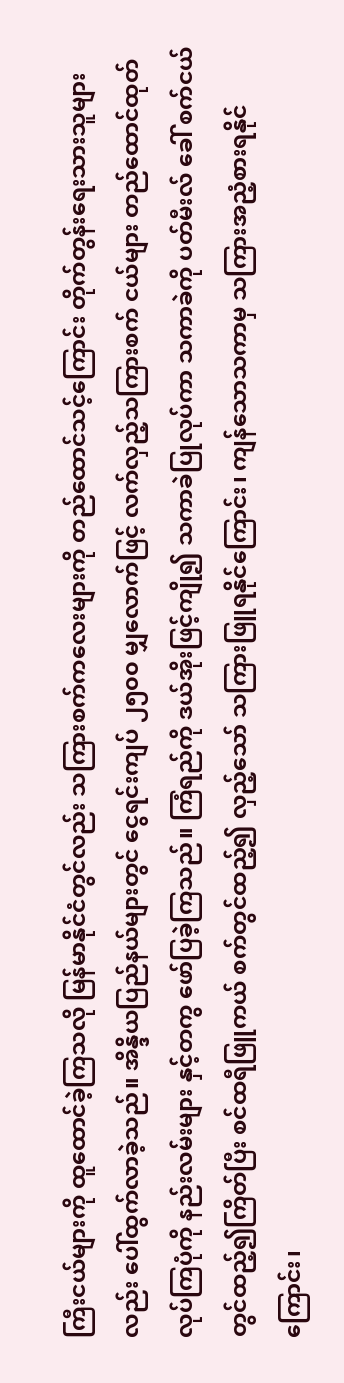ကြီးငယ်များကို ထူထောင်ခဲ့ကြသလို မြန်မာနိုင်ငံတွင်လည်း သကြားစက်ကလေးများကို တည်ထောင်သင့်ကြောင်း တိုက်တွန်းရေးသားသူများ လည်း ပေါ်ထွက်လာခဲ့သည်။ အိန္ဒိယပြည်နယ်များတွင် ငွေရင်းကျပ် ၂၅၀၀ မျှလောက်ဖြင့် လက်လှည့်သကြားစက် ငယ်များ တည်ထောင်ထုတ်လုပ်ကြပုံကို နည်းလမ်းများ နှင့်တကွ ဖော်ပြခဲ့ကြသည်။ ကြံရည်ကို ဒယ်အိုးဖြင့်ကျို၍ သကာခဲပြုလုပ်ကာ သကာခဲကို ပတ်မီးလ် ခေါ် စက်ငယ် တွင်ထည့်၍ကြိတ်ပြီး စင်ထရီဖြူကယ် စက်တွင်ထည့်၍ လှည့်သော် သကြားဖြူရနိုင်ကြောင်း၊ ကျန်သောသကာမှ သကြားအညံ့စားရနိုင်ကြောင်း၊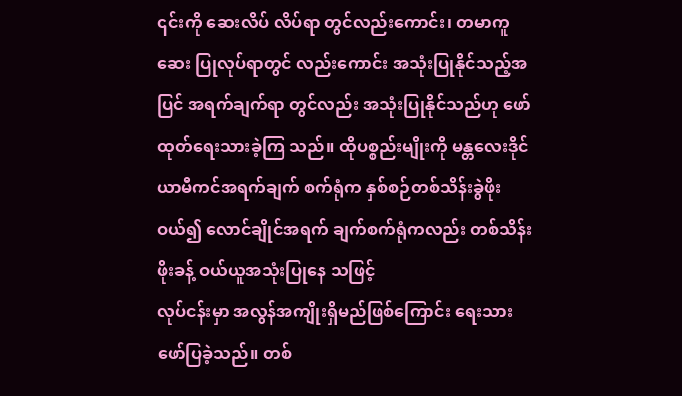၎င်းကို ဆေးလိပ် လိပ်ရာ တွင်လည်းကောင်း၊ တမာကူဆေး ပြုလုပ်ရာတွင် လည်းကောင်း အသုံးပြုနိုင်သည့်အပြင် အရက်ချက်ရာ တွင်လည်း အသုံးပြုနိုင်သည်ဟု ဖော်ထုတ်ရေးသားခဲ့ကြ သည်။ ထိုပစ္စည်းမျိုးကို မန္တလေးဒိုင်ယာမီကင်အရက်ချက် စက်ရုံက နှစ်စဉ်တစ်သိန်းခွဲဖိုးဝယ်၍ လောင်ချိုင်အရက် ချက်စက်ရုံကလည်း တစ်သိန်းဖိုးခန့် ဝယ်ယူအသုံးပြုနေ သဖြင့်
လုပ်ငန်းမှာ အလွန်အကျိုးရှိမည်ဖြစ်ကြောင်း ရေးသား ဖော်ပြခဲ့သည်။ တစ်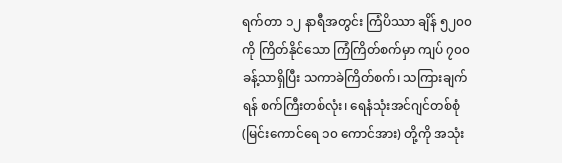ရက်တာ ၁၂ နာရီအတွင်း ကြံပိဿာ ချိန် ၅၂၀၀ ကို ကြိတ်နိုင်သော ကြံကြိတ်စက်မှာ ကျပ် ၇၀၀ ခန့်သာရှိပြီး သကာခဲကြိတ်စက်၊ သကြားချက်ရန် စက်ကြီးတစ်လုံး၊ ရေနံသုံးအင်ဂျင်တစ်စုံ (မြင်းကောင်ရေ ၁၀ ကောင်အား) တို့ကို အသုံး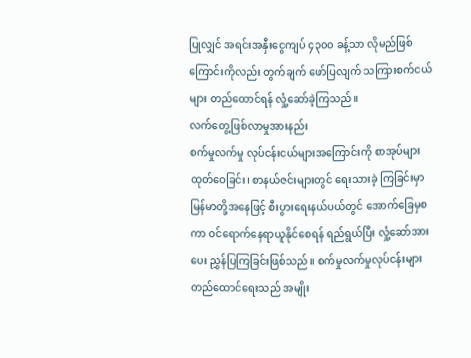ပြုလျှင် အရင်းအနှီးငွေကျပ် ၄၃၀၀ ခန့်သာ လိုမည်ဖြစ်ကြောင်းကိုလည်း တွက်ချက် ဖော်ပြလျက် သကြားစက်ငယ်များ တည်ထောင်ရန် လှုံ့ဆော်ခဲ့ကြသည်။
လက်တွေ့ဖြစ်လာမှုအားနည်း
စက်မှုလက်မှု လုပ်ငန်းငယ်များအကြောင်းကို စာအုပ်များထုတ်ဝေခြင်း၊ စာနယ်ဇင်းများတွင် ရေးသားခဲ့ ကြခြင်းမှာ မြန်မာတို့အနေဖြင့် စီးပွားရေးနယ်ပယ်တွင် အောက်ခြေမှစကာ ဝင်ရောက်နေရာယူနိုင်စေရန် ရည်ရွယ်ပြီး လှုံ့ဆော်အားပေး ညွှန်ပြကြခြင်းဖြစ်သည်။ စက်မှုလက်မှုလုပ်ငန်းများ တည်ထောင်ရေးသည် အမျိုး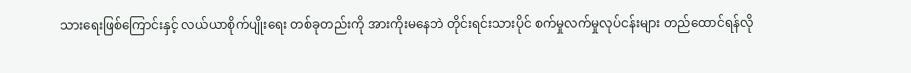သားရေးဖြစ်ကြောင်းနှင့် လယ်ယာစိုက်ပျိုးရေး တစ်ခုတည်းကို အားကိုးမနေဘဲ တိုင်းရင်းသားပိုင် စက်မှုလက်မှုလုပ်ငန်းများ တည်ထောင်ရန်လို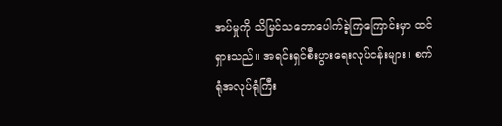အပ်မှုကို သိမြင်သဘောပေါက်ခဲ့ကြကြောင်းမှာ ထင်ရှားသည်။ အရင်းရှင်စီးပွားရေးလုပ်ငန်းများ၊ စက်ရုံအလုပ်ရုံကြီး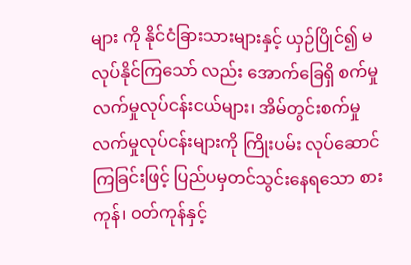များ ကို နိုင်ငံခြားသားများနှင့် ယှဉ်ပြိုင်၍ မလုပ်နိုင်ကြသော် လည်း အောက်ခြေရှိ စက်မှုလက်မှုလုပ်ငန်းငယ်များ၊ အိမ်တွင်းစက်မှုလက်မှုလုပ်ငန်းများကို ကြိုးပမ်း လုပ်ဆောင်ကြခြင်းဖြင့် ပြည်ပမှတင်သွင်းနေရသော စားကုန်၊ ဝတ်ကုန်နှင့်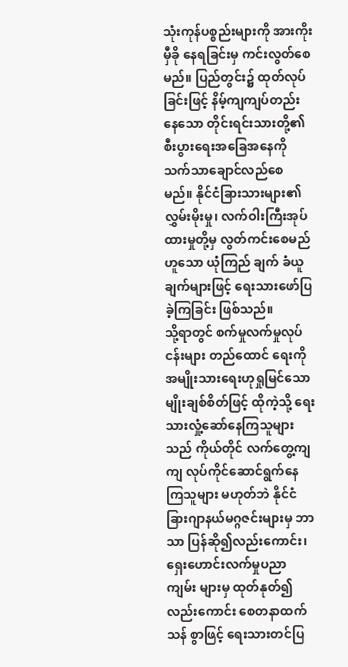သုံးကုန်ပစ္စည်းများကို အားကိုးမှီခို နေရခြင်းမှ ကင်းလွတ်စေမည်။ ပြည်တွင်း၌ ထုတ်လုပ် ခြင်းဖြင့် နိမ့်ကျကျပ်တည်းနေသော တိုင်းရင်းသားတို့၏ စီးပွားရေးအခြေအနေကို သက်သာချောင်လည်စေ မည်။ နိုင်ငံခြားသားများ၏လွှမ်းမိုးမှု၊ လက်ဝါးကြီးအုပ် ထားမှုတို့မှ လွတ်ကင်းစေမည်ဟူသော ယုံကြည် ချက် ခံယူချက်များဖြင့် ရေးသားဖော်ပြခဲ့ကြခြင်း ဖြစ်သည်။
သို့ရာတွင် စက်မှုလက်မှုလုပ်ငန်းများ တည်ထောင် ရေးကို အမျိုးသားရေးဟုရှုမြင်သော မျိုးချစ်စိတ်ဖြင့် ထိုကဲ့သို့ ရေးသားလှုံ့ဆော်နေကြသူများသည် ကိုယ်တိုင် လက်တွေ့ကျကျ လုပ်ကိုင်ဆောင်ရွက်နေကြသူများ မဟုတ်ဘဲ နိုင်ငံခြားဂျာနယ်မဂ္ဂဇင်းများမှ ဘာသာ ပြန်ဆို၍လည်းကောင်း၊ ရှေးဟောင်းလက်မှုပညာကျမ်း များမှ ထုတ်နုတ်၍လည်းကောင်း စေတနာထက်သန် စွာဖြင့် ရေးသားတင်ပြ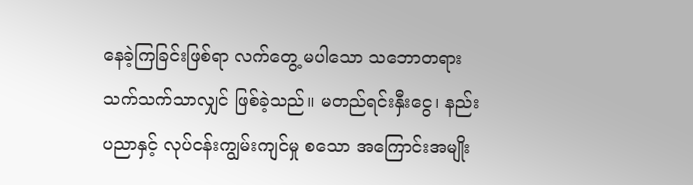နေခဲ့ကြခြင်းဖြစ်ရာ လက်တွေ့ မပါသော သဘောတရားသက်သက်သာလျှင် ဖြစ်ခဲ့သည်။ မတည်ရင်းနှီးငွေ၊ နည်းပညာနှင့် လုပ်ငန်းကျွမ်းကျင်မှု စသော အကြောင်းအမျိုး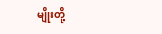မျိုးတို့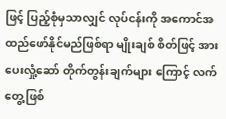ဖြင့် ပြည့်စုံမှသာလျှင် လုပ်ငန်းကို အကောင်အထည်ဖော်နိုင်မည်ဖြစ်ရာ မျိုးချစ် စိတ်ဖြင့် အားပေးလှုံ့ဆော် တိုက်တွန်းချက်များ ကြောင့် လက်တွေ့ဖြစ်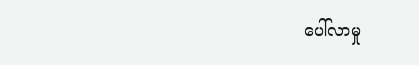ပေါ်လာမှု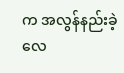က အလွန်နည်းခဲ့ လေ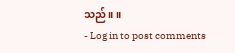သည်။ ။
- Log in to post comments